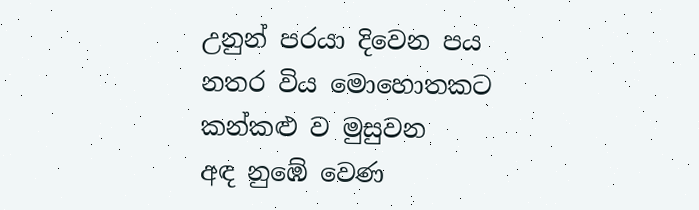උනුන් පරයා දිවෙන පය
නතර විය මොහොතකට
කන්කළු ව මුසුවන
අඳ නුඹේ වෙණ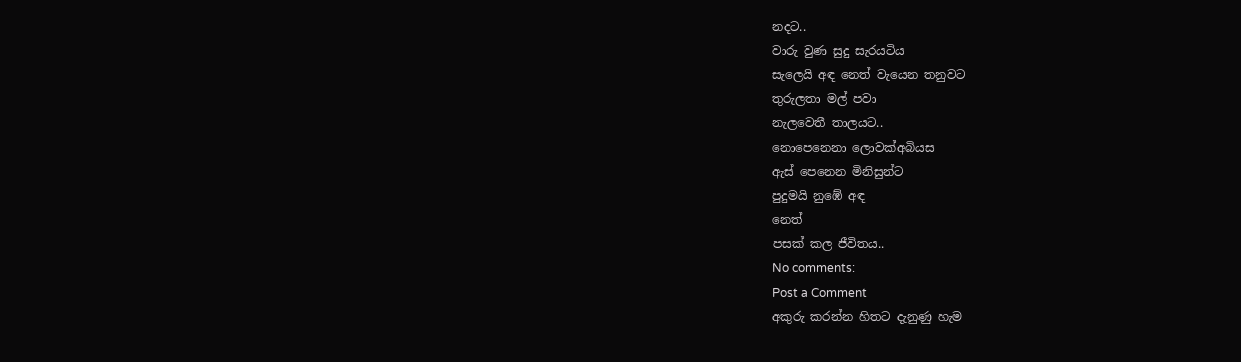නදට..
වාරු වුණ සුදු සැරයටිය
සැලෙයි අඳ නෙත් වැයෙන තනුවට
තුරුලතා මල් පවා
නැලවෙතී තාලයට..
නොපෙනෙනා ලොවක්අබියස
ඇස් පෙනෙන මිනිසුන්ට
පුදුමයි නුඹේ අඳ
නෙත්
පසක් කල ජීවිතය..
No comments:
Post a Comment
අකුරු කරන්න හිතට දැනුණු හැම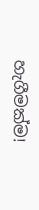හැගීමක්ම!